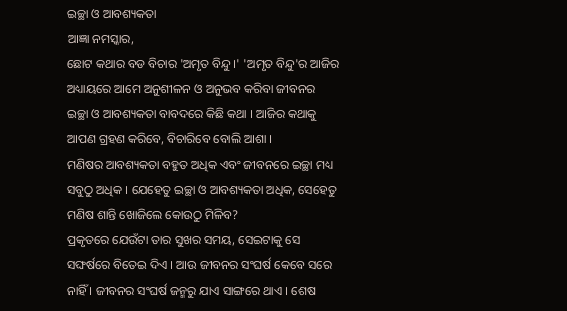ଇଚ୍ଛା ଓ ଆବଶ୍ୟକତା
ଆଜ୍ଞା ନମସ୍କାର,
ଛୋଟ କଥାର ବଡ ବିଚାର 'ଅମୃତ ବିନ୍ଦୁ ।' 'ଅମୃତ ବିନ୍ଦୁ'ର ଆଜିର ଅଧ୍ୟାୟରେ ଆମେ ଅନୁଶୀଳନ ଓ ଅନୁଭବ କରିବା ଜୀବନର ଇଚ୍ଛା ଓ ଆବଶ୍ୟକତା ବାବଦରେ କିଛି କଥା । ଆଜିର କଥାକୁ ଆପଣ ଗ୍ରହଣ କରିବେ, ବିଚାରିବେ ବୋଲି ଆଶା ।
ମଣିଷର ଆବଶ୍ୟକତା ବହୁତ ଅଧିକ ଏବଂ ଜୀବନରେ ଇଚ୍ଛା ମଧ୍ୟ ସବୁଠୁ ଅଧିକ । ଯେହେତୁ ଇଚ୍ଛା ଓ ଆବଶ୍ୟକତା ଅଧିକ, ସେହେତୁ ମଣିଷ ଶାନ୍ତି ଖୋଜିଲେ କୋଉଠୁ ମିଳିବ?
ପ୍ରକୃତରେ ଯେଉଁଟା ତାର ସୁଖର ସମୟ, ସେଇଟାକୁ ସେ ସଙ୍ଘର୍ଷରେ ବିତେଇ ଦିଏ । ଆଉ ଜୀବନର ସଂଘର୍ଷ କେବେ ସରେ ନାହିଁ । ଜୀବନର ସଂଘର୍ଷ ଜନ୍ମରୁ ଯାଏ ସାଙ୍ଗରେ ଥାଏ । ଶେଷ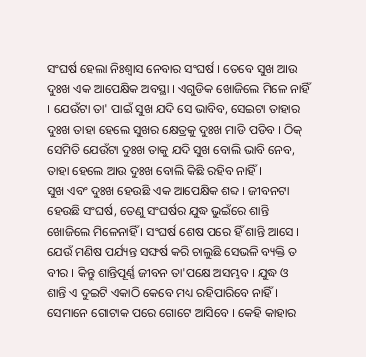ସଂଘର୍ଷ ହେଲା ନିଃଶ୍ୱାସ ନେବାର ସଂଘର୍ଷ । ତେବେ ସୁଖ ଆଉ ଦୁଃଖ ଏକ ଆପେକ୍ଷିକ ଅବସ୍ଥା । ଏଗୁଡିକ ଖୋଜିଲେ ମିଳେ ନାହିଁ । ଯେଉଁଟା ତା' ପାଇଁ ସୁଖ ଯଦି ସେ ଭାବିବ, ସେଇଟା ତାହାର ଦୁଃଖ ତାହା ହେଲେ ସୁଖର କ୍ଷେତ୍ରକୁ ଦୁଃଖ ମାଡି ପଡିବ । ଠିକ୍ ସେମିତି ଯେଉଁଟା ଦୁଃଖ ତାକୁ ଯଦି ସୁଖ ବୋଲି ଭାବି ନେବ, ତାହା ହେଲେ ଆଉ ଦୁଃଖ ବୋଲି କିଛି ରହିବ ନାହିଁ ।
ସୁଖ ଏବଂ ଦୁଃଖ ହେଉଛି ଏକ ଆପେକ୍ଷିକ ଶବ୍ଦ । ଜୀବନଟା ହେଉଛି ସଂଘର୍ଷ, ତେଣୁ ସଂଘର୍ଷର ଯୁଦ୍ଧ ଭୁଇଁରେ ଶାନ୍ତି ଖୋଜିଲେ ମିଳେନାହିଁ । ସଂଘର୍ଷ ଶେଷ ପରେ ହିଁ ଶାନ୍ତି ଆସେ । ଯେଉଁ ମଣିଷ ପର୍ଯ୍ୟନ୍ତ ସଙ୍ଘର୍ଷ କରି ଚାଲୁଛି ସେଭଳି ବ୍ୟକ୍ତି ତ ବୀର । କିନ୍ତୁ ଶାନ୍ତିପୂର୍ଣ୍ଣ ଜୀବନ ତା'ପକ୍ଷେ ଅସମ୍ଭବ । ଯୁଦ୍ଧ ଓ ଶାନ୍ତି ଏ ଦୁଇଟି ଏକାଠି କେବେ ମଧ୍ୟ ରହିପାରିବେ ନାହିଁ । ସେମାନେ ଗୋଟାକ ପରେ ଗୋଟେ ଆସିବେ । କେହି କାହାର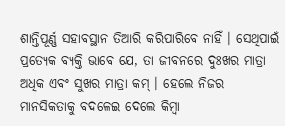ଶାନ୍ତିପୂର୍ଣ୍ଣ ସହାବସ୍ଥାନ ତିଆରି କରିପାରିବେ ନାହିଁ । ସେଥିପାଇଁ ପ୍ରତ୍ୟେକ ବ୍ୟକ୍ତି ଭାବେ ଯେ, ତା ଜୀବନରେ ଦୁଃଖର ମାତ୍ରା ଅଧିକ ଏବଂ ସୁଖର ମାତ୍ରା କମ୍ । ହେଲେ ନିଜର ମାନସିକତାକୁ ବଦଳେଇ ଦେଲେ କିମ୍ବା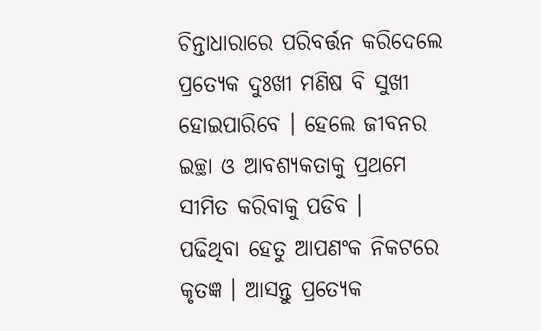ଚିନ୍ତାଧାରାରେ ପରିବର୍ତ୍ତନ କରିଦେଲେ ପ୍ରତ୍ୟେକ ଦୁଃଖୀ ମଣିଷ ବି ସୁଖୀ ହୋଇପାରିବେ । ହେଲେ ଜୀବନର ଇଚ୍ଛା ଓ ଆବଶ୍ୟକତାକୁ ପ୍ରଥମେ ସୀମିତ କରିବାକୁ ପଡିବ ।
ପଢିଥିବା ହେତୁ ଆପଣଂକ ନିକଟରେ କୃତଜ୍ଞ । ଆସନ୍ତୁ ପ୍ରତ୍ୟେକ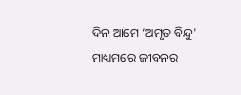ଦିନ ଆମେ ‘ଅମୃତ ବିନ୍ଦୁ' ମାଧ୍ୟମରେ ଜୀବନର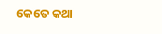କେତେ କଥା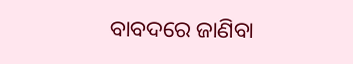ବାବଦରେ ଜାଣିବା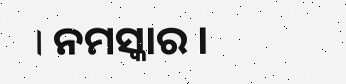। ନମସ୍କାର ।